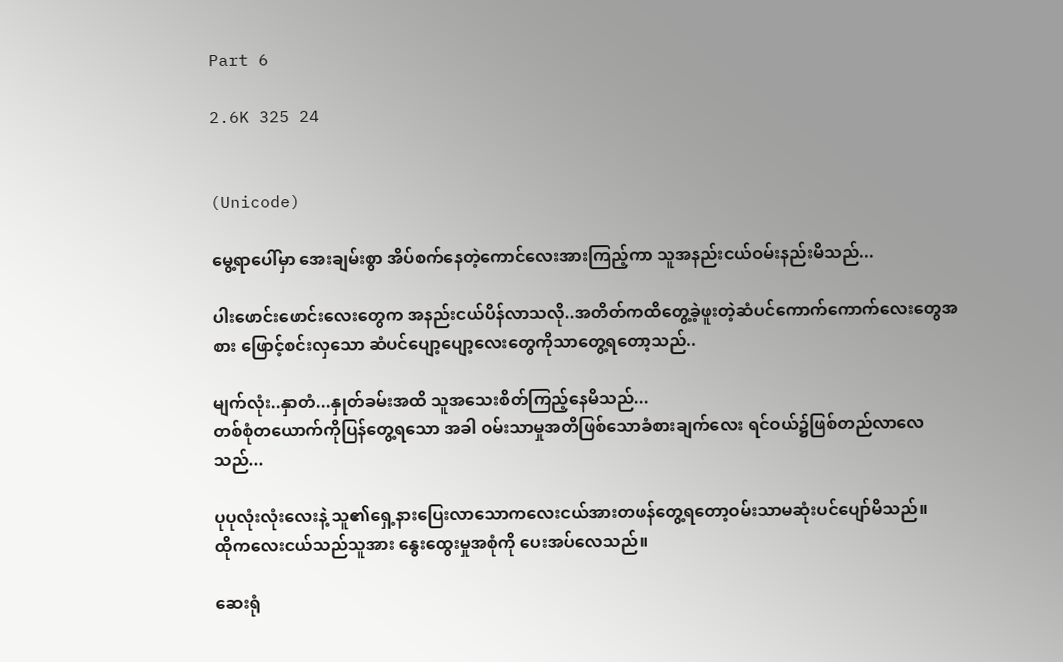Part 6

2.6K 325 24


(Unicode)

မွေ့ရာပေါ်မှာ အေးချမ်းစွာ အိပ်စက်နေတဲ့ကောင်လေးအားကြည့်ကာ သူအနည်းငယ်ဝမ်းနည်းမိသည်...

ပါးဖောင်းဖောင်းလေးတွေက အနည်းငယ်ပိန်လာသလို..အတိတ်ကထိတွေ့ခဲ့ဖူးတဲ့ဆံပင်ကောက်ကောက်လေးတွေအစား ဖြောင့်စင်းလှသော ဆံပင်ပျော့ပျော့လေးတွေကိုသာတွေ့ရတော့သည်..

မျက်လုံး..နှာတံ...နှုတ်ခမ်းအထိ သူအသေးစိတ်ကြည့်နေမိသည်...
တစ်စုံတယောက်ကိုပြန်တွေ့ရသော အခါ ဝမ်းသာမှုအတိဖြစ်သောခံစားချက်လေး ရင်ဝယ်၌ဖြစ်တည်လာလေသည်...

ပုပုလုံးလုံးလေးနဲ့ သူ၏ရှေ့နားပြေးလာသောကလေးငယ်အားတဖန်တွေ့ရတော့ဝမ်းသာမဆုံးပင်ပျော်မိသည်။
ထိုကလေးငယ်သည်သူအား နွေးထွေးမှုအစုံကို ပေးအပ်လေသည်။

ဆေးရုံ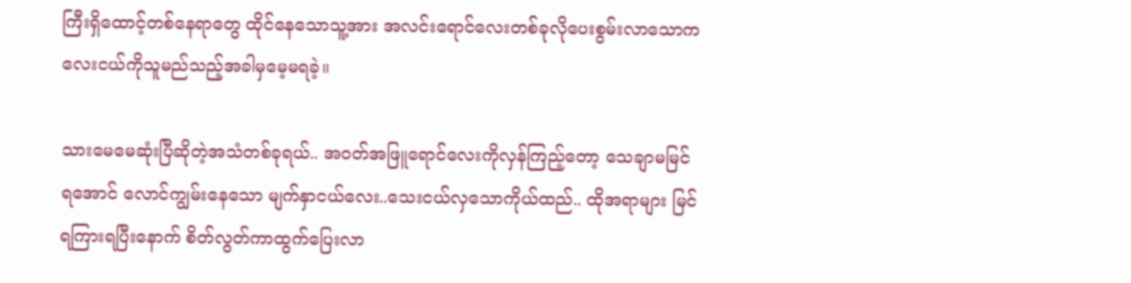ကြီးရှိထောင့်တစ်နေရာတွေ ထိုင်နေသောသူ့အား အလင်းရောင်လေးတစ်ခုလိုပေးစွမ်းလာသောကလေးငယ်ကိုသူမည်သည့်အခါမှမေ့မရခဲ့။

သားမေမေဆုံးပြီဆိုတဲ့အသံတစ်ခုရယ်.. အဝတ်အဖြူရောင်လေးကိုလှန်ကြည့်တော့ သေချာမမြင်ရအောင် လောင်ကျွမ်းနေသော မျက်နှာငယ်လေး..သေးငယ်လှသောကိုယ်ထည်.. ထိုအရာများ မြင်ရကြားရပြီးနောက် စိတ်လွတ်ကာထွက်ပြေးလာ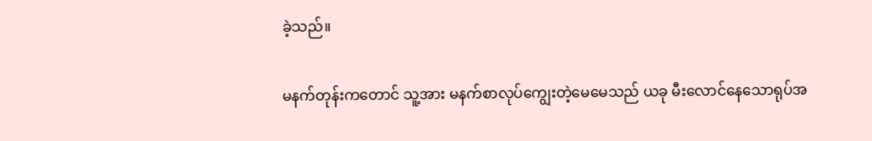ခဲ့သည်။

မနက်တုန်းကတောင် သူ့အား မနက်စာလုပ်ကျွေးတဲ့မေမေသည် ယခု မီးလောင်နေသောရုပ်အ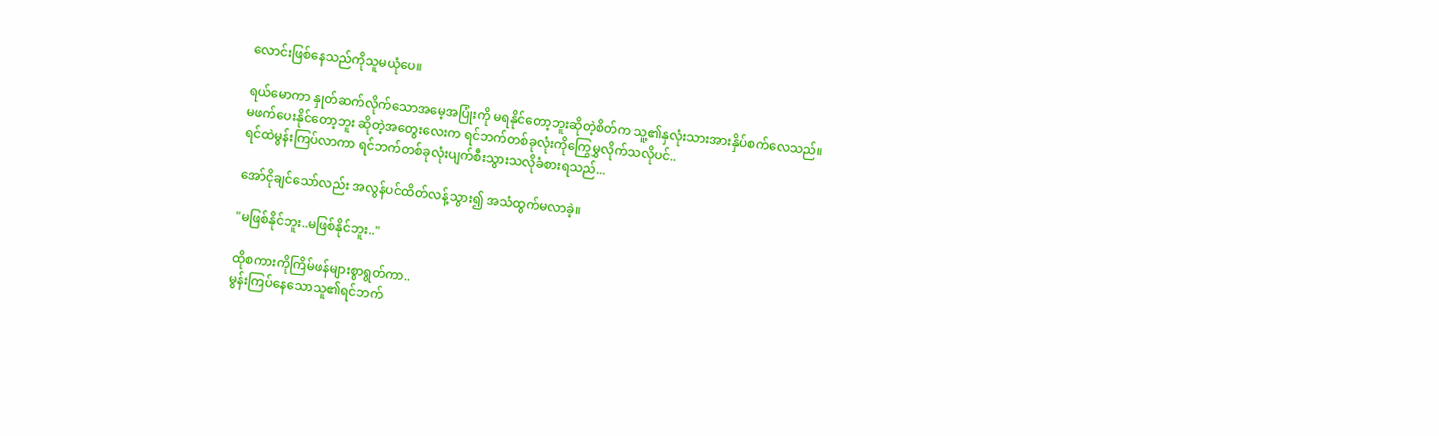လောင်းဖြစ်နေသည်ကိုသူမယုံပေ။

ရယ်မောကာ နှုတ်ဆက်လိုက်သောအမေ့အပြုံးကို မရနိုင်တော့ဘူးဆိုတဲ့စိတ်က သူ့၏နှလုံးသားအားနှိပ်စက်လေသည်။
မဖက်ပေးနိုင်တော့ဘူး ဆိုတဲ့အတွေးလေးက ရင်ဘက်တစ်ခုလုံးကိုကြွေမွှလိုက်သလိုပင်..
ရင်ထဲမွန်းကြပ်လာကာ ရင်ဘက်တစ်ခုလုံးပျက်စီးသွားသလိုခံစားရသည်...

အော်ငိုချင်သော်လည်း အလွန်ပင်ထိတ်လန့်သွား၍ အသံထွက်မလာခဲ့။

"မဖြစ်နိုင်ဘူး..မဖြစ်နိုင်ဘူး.."

ထိုစကားကိုကြိမ်ဖန်များစွာရွတ်ကာ..
မွန်းကြပ်နေသောသူ၏ရင်ဘက်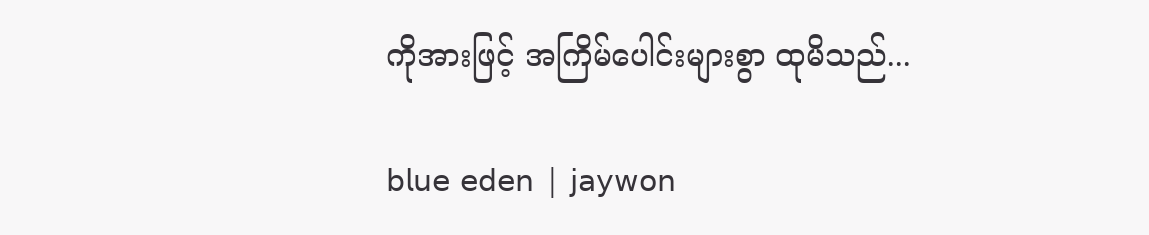ကိုအားဖြင့် အကြိမ်ပေါင်းများစွာ ထုမိသည်...

𝖻𝗅𝗎𝖾 𝖾𝖽𝖾𝗇 | 𝗃𝖺𝗒𝗐𝗈𝗇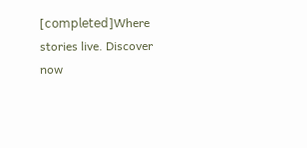[𝖼𝗈𝗆𝗉𝗅𝖾𝗍𝖾𝖽]Where stories live. Discover now